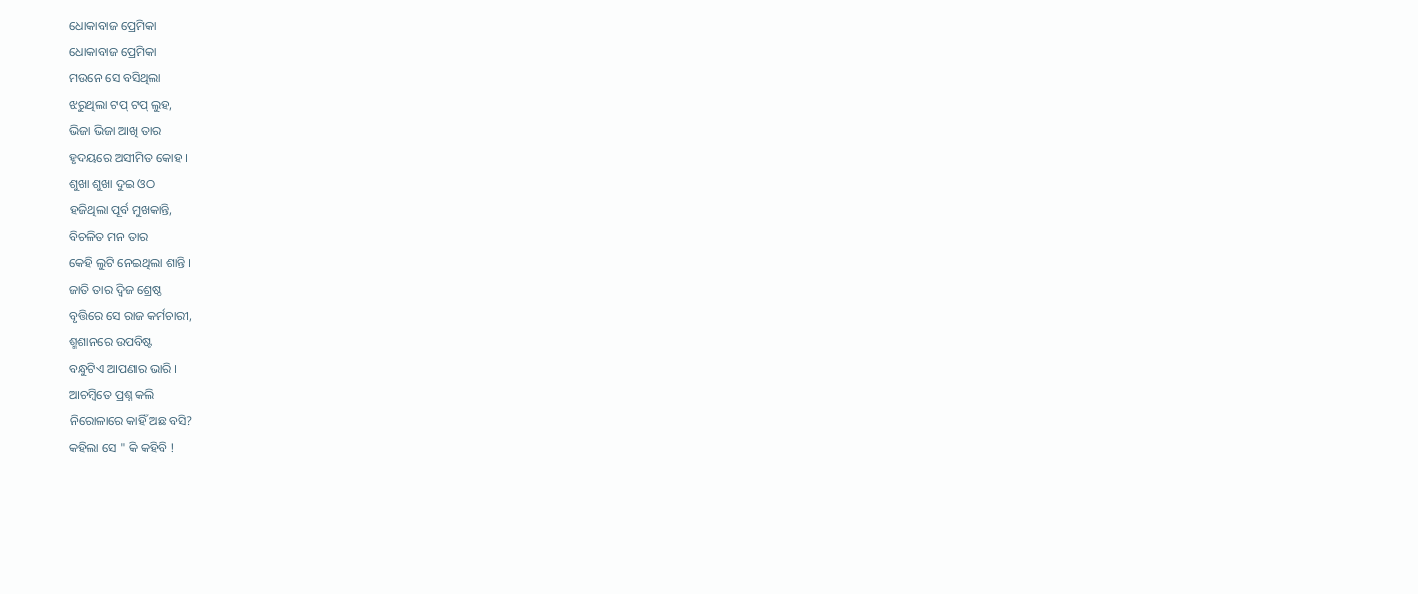ଧୋକାବାଜ ପ୍ରେମିକା
ଧୋକାବାଜ ପ୍ରେମିକା
ମଉନେ ସେ ବସିଥିଲା
ଝରୁଥିଲା ଟପ୍ ଟପ୍ ଲୁହ,
ଭିଜା ଭିଜା ଆଖି ତାର
ହୃଦୟରେ ଅସୀମିତ କୋହ ।
ଶୁଖା ଶୁଖା ଦୁଇ ଓଠ
ହଜିଥିଲା ପୂର୍ବ ମୁଖକାନ୍ତି,
ବିଚଳିତ ମନ ତାର
କେହି ଲୁଟି ନେଇଥିଲା ଶାନ୍ତି ।
ଜାତି ତାର ଦ୍ୱିଜ ଶ୍ରେଷ୍ଠ
ବୃତ୍ତିରେ ସେ ରାଜ କର୍ମଚାରୀ,
ଶ୍ମଶାନରେ ଉପବିଷ୍ଟ
ବନ୍ଧୁଟିଏ ଆପଣାର ଭାରି ।
ଆଚମ୍ବିତେ ପ୍ରଶ୍ନ କଲି
ନିରୋଳାରେ କାହିଁ ଅଛ ବସି?
କହିଲା ସେ " କି କହିବି !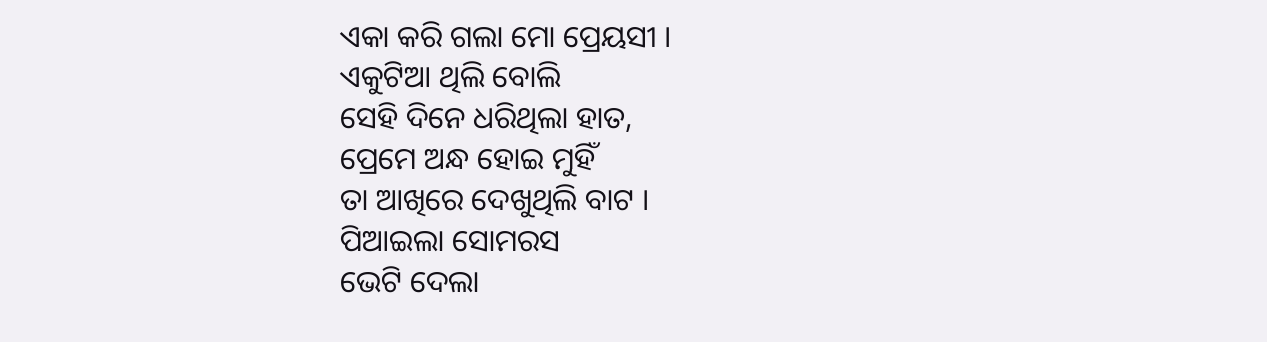ଏକା କରି ଗଲା ମୋ ପ୍ରେୟସୀ ।
ଏକୁଟିଆ ଥିଲି ବୋଲି
ସେହି ଦିନେ ଧରିଥିଲା ହାତ,
ପ୍ରେମେ ଅନ୍ଧ ହୋଇ ମୁହିଁ
ତା ଆଖିରେ ଦେଖୁଥିଲି ବାଟ ।
ପିଆଇଲା ସୋମରସ
ଭେଟି ଦେଲା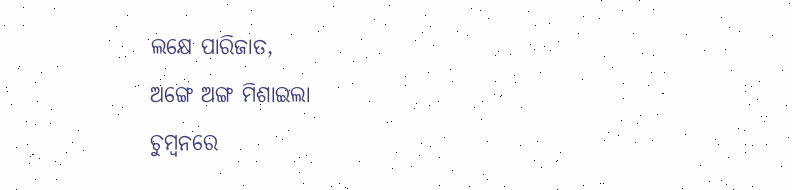ଲକ୍ଷେ ପାରିଜାତ,
ଅଙ୍ଗେ ଅଙ୍ଗ ମିଶାଇଲା
ଚୁମ୍ବନରେ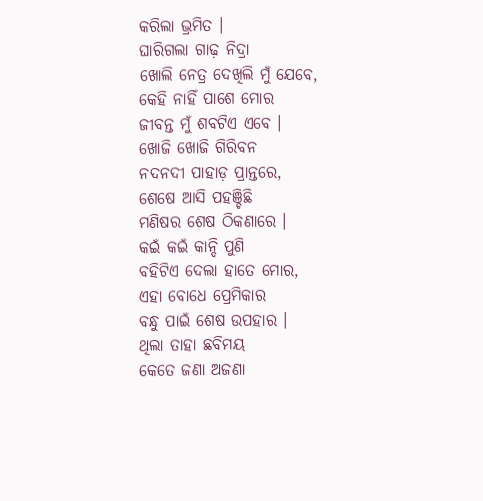କରିଲା ଭ୍ରମିତ ।
ଘାରିଗଲା ଗାଢ଼ ନିଦ୍ରା
ଖୋଲି ନେତ୍ର ଦେଖିଲି ମୁଁ ଯେବେ,
କେହି ନାହିଁ ପାଶେ ମୋର
ଜୀବନ୍ତ ମୁଁ ଶବଟିଏ ଏବେ ।
ଖୋଜି ଖୋଜି ଗିରିବନ
ନଦନଦୀ ପାହାଡ଼ ପ୍ରାନ୍ତରେ,
ଶେଷେ ଆସି ପହଞ୍ଚିଛି
ମଣିଷର ଶେଷ ଠିକଣାରେ ।
କଇଁ କଇଁ କାନ୍ଦି ପୁଣି
ବହିଟିଏ ଦେଲା ହାତେ ମୋର,
ଏହା ବୋଧେ ପ୍ରେମିକାର
ବନ୍ଧୁ ପାଇଁ ଶେଷ ଉପହାର ।
ଥିଲା ତାହା ଛବିମୟ
କେତେ ଜଣା ଅଜଣା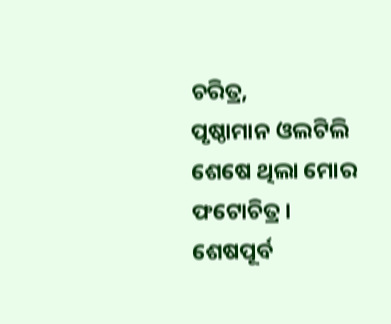ଚରିତ୍ର,
ପୃଷ୍ଠାମାନ ଓଲଟିଲି
ଶେଷେ ଥିଲା ମୋର ଫଟୋଚିତ୍ର ।
ଶେଷପୂର୍ବ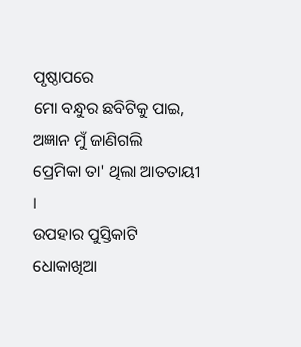ପୃଷ୍ଠାପରେ
ମୋ ବନ୍ଧୁର ଛବିଟିକୁ ପାଇ,
ଅଜ୍ଞାନ ମୁଁ ଜାଣିଗଲି
ପ୍ରେମିକା ତା' ଥିଲା ଆତତାୟୀ ।
ଉପହାର ପୁସ୍ତିକାଟି
ଧୋକାଖିଆ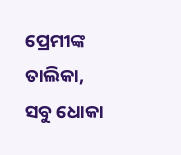ପ୍ରେମୀଙ୍କ ତାଲିକା,
ସବୁ ଧୋକା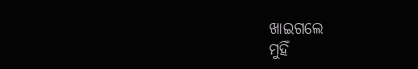ଖାଇଗଲେ
ମୁହିଁ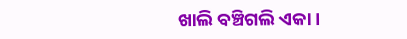ଖାଲି ବଞ୍ଚିଗଲି ଏକା ।